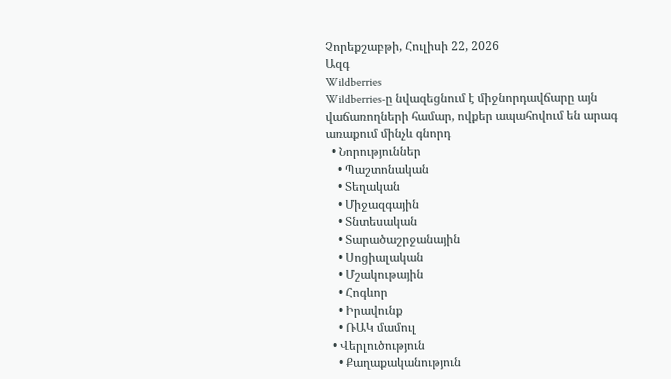Չորեքշաբթի, Հուլիսի 22, 2026
Ազգ
Wildberries
Wildberries-ը նվազեցնում է միջնորդավճարը այն վաճառողների համար, ովքեր ապահովում են արագ առաքում մինչև գնորդ
  • Նորություններ
    • Պաշտոնական
    • Տեղական
    • Միջազգային
    • Տնտեսական
    • Տարածաշրջանային
    • Սոցիալական
    • Մշակութային
    • Հոգևոր
    • Իրավունք
    • ՌԱԿ մամուլ
  • Վերլուծություն
    • Քաղաքականություն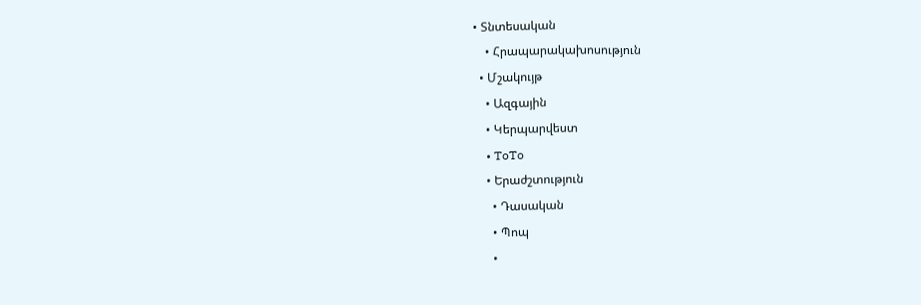• Տնտեսական
    • Հրապարակախոսություն
  • Մշակույթ
    • Ազգային
    • Կերպարվեստ
    • ToTo
    • Երաժշտություն
      • Դասական
      • Պոպ
      •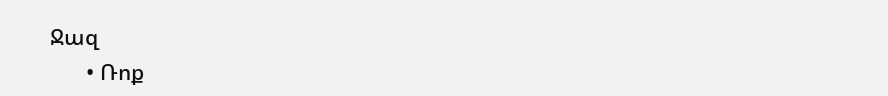Ջազ
      • Ռոք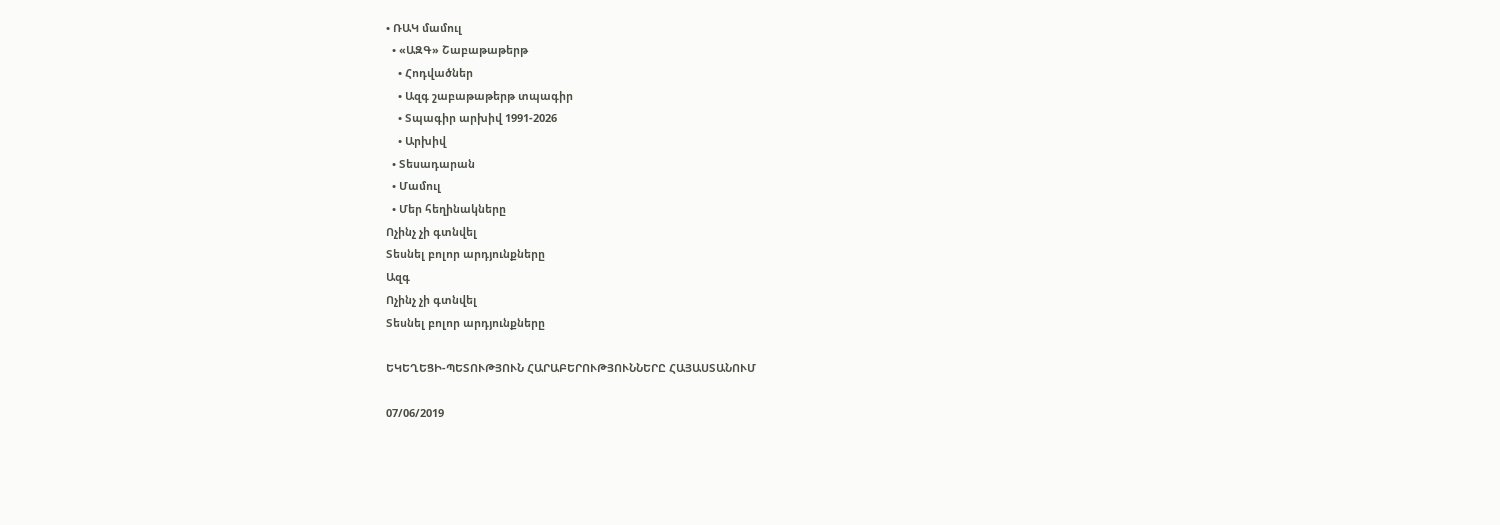• ՌԱԿ մամուլ
  • «ԱԶԳ» Շաբաթաթերթ
    • Հոդվածներ
    • Ազգ շաբաթաթերթ տպագիր
    • Տպագիր արխիվ 1991-2026
    • Արխիվ
  • Տեսադարան
  • Մամուլ
  • Մեր հեղինակները
Ոչինչ չի գտնվել
Տեսնել բոլոր արդյունքները
Ազգ
Ոչինչ չի գտնվել
Տեսնել բոլոր արդյունքները

ԵԿԵՂԵՑԻ-ՊԵՏՈՒԹՅՈՒՆ ՀԱՐԱԲԵՐՈՒԹՅՈՒՆՆԵՐԸ ՀԱՅԱՍՏԱՆՈՒՄ

07/06/2019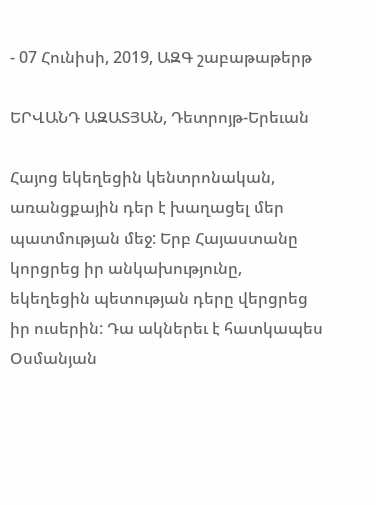- 07 Հունիսի, 2019, ԱԶԳ շաբաթաթերթ

ԵՐՎԱՆԴ ԱԶԱՏՅԱՆ, Դետրոյթ-Երեւան

Հայոց եկեղեցին կենտրոնական, առանցքային դեր է խաղացել մեր պատմության մեջ: Երբ Հայաստանը կորցրեց իր անկախությունը, եկեղեցին պետության դերը վերցրեց իր ուսերին: Դա ակներեւ է հատկապես Օսմանյան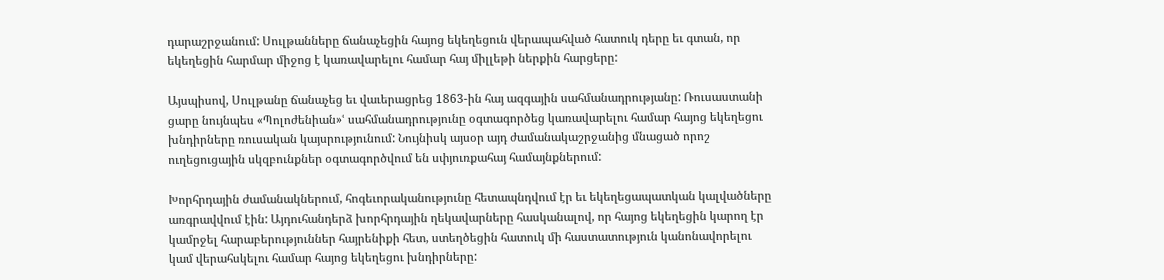դարաշրջանում: Սուլթանները ճանաչեցին հայոց եկեղեցուն վերապահված հատուկ դերը եւ գտան, որ եկեղեցին հարմար միջոց է կառավարելու համար հայ միլլեթի ներքին հարցերը:

Այսպիսով, Սուլթանը ճանաչեց եւ վաւերացրեց 1863-ին հայ ազգային սահմանադրությանը: Ռուսաստանի ցարը նույնպես «Պոլոժենիան»ՙ սահմանադրությունը օգտագործեց կառավարելու համար հայոց եկեղեցու խնդիրները ռուսական կայսրությունում: Նույնիսկ այսօր այդ ժամանակաշրջանից մնացած որոշ ուղեցուցային սկզբունքներ օգտագործվում են սփյուռքահայ համայնքներում:

Խորհրդային ժամանակներում, հոգեւորականությունը հետապնդվում էր եւ եկեղեցապատկան կալվածները առգրավվում էին: Այդուհանդերձ խորհրդային ղեկավարները հասկանալով, որ հայոց եկեղեցին կարող էր կամրջել հարաբերություններ հայրենիքի հետ, ստեղծեցին հատուկ մի հաստատություն կանոնավորելու կամ վերահսկելու համար հայոց եկեղեցու խնդիրները: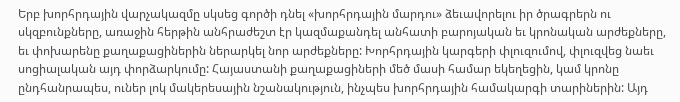Երբ խորհրդային վարչակազմը սկսեց գործի դնել «խորհրդային մարդու» ձեւավորելու իր ծրագրերն ու սկզբունքները, առաջին հերթին անհրաժեշտ էր կազմաքանդել անհատի բարոյական եւ կրոնական արժեքները, եւ փոխարենը քաղաքացիներին ներարկել նոր արժեքները: Խորհրդային կարգերի փլուզումով, փլուզվեց նաեւ սոցիալական այդ փորձարկումը: Հայաստանի քաղաքացիների մեծ մասի համար եկեղեցին, կամ կրոնը ընդհանրապես, ուներ լոկ մակերեսային նշանակություն, ինչպես խորհրդային համակարգի տարիներին: Այդ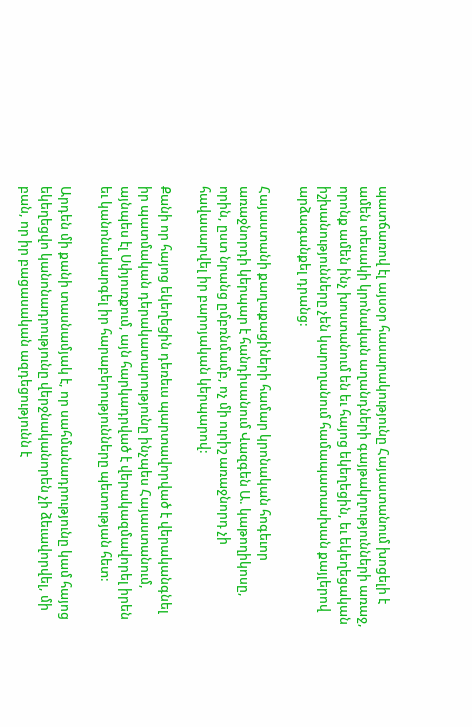պատճառով էլ այսօր հասարակությունը Հայաստանում խոցելի է ամեն տեսակի կրոնական աղանդների գայթակղությունների առաջ, որոնք ամեն ինչ խոստանում են եւ հայոց եկեղեցին, եւ եկեղեցական իշխանությունները չեն կարողանում համապատասխան քայլերով արձագանքել դրանց:

Հայաստանի քաղաքացիների համար կրոնական հոգեւոր առաջնորդի կերպար է հանդիսանում Վազգեն Ա. կաթողիկոսը, որին, ըստ նրանց ըմբռնմամբ, ոչ մի ուրիշ առաջնորդ չի հավասարվել իր բարոյական կերպարով:

Քանի որ հայոց եկեղեցին դեռեւս պարտավորված է վերականգնել իր պատմական դերակատարությունը ինչպես Հայաստանում, այնպես էլ Սփյուռքում, այն հարկադրված է վերակազմավորել իրեն եւ կանոնակարգել իր հարաբերությունները պետության հետ:

Արդեն մի քանի տասնամյակ է, որ սահմանադրությունը կամ հայոց եկեղեցվո կանոնադրությունը վերջնականորեն չի ձեւավորվել, մի բան, որ իր բացասական ազդեցությունն է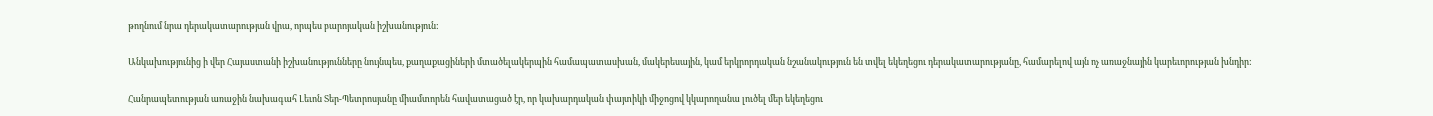թողնում նրա դերակատարության վրա, որպես բարոյական իշխանություն:

Անկախությունից ի վեր Հայաստանի իշխանությունները նույնպես, քաղաքացիների մտածելակերպին համապատասխան, մակերեսային, կամ երկրորդական նշանակություն են տվել եկեղեցու դերակատարությանը, համարելով այն ոչ առաջնային կարեւորության խնդիր:

Հանրապետության առաջին նախագահ Լեւոն Տեր-Պետրոսյանը միամտորեն հավատացած էր, որ կախարդական փայտիկի միջոցով կկարողանա լուծել մեր եկեղեցու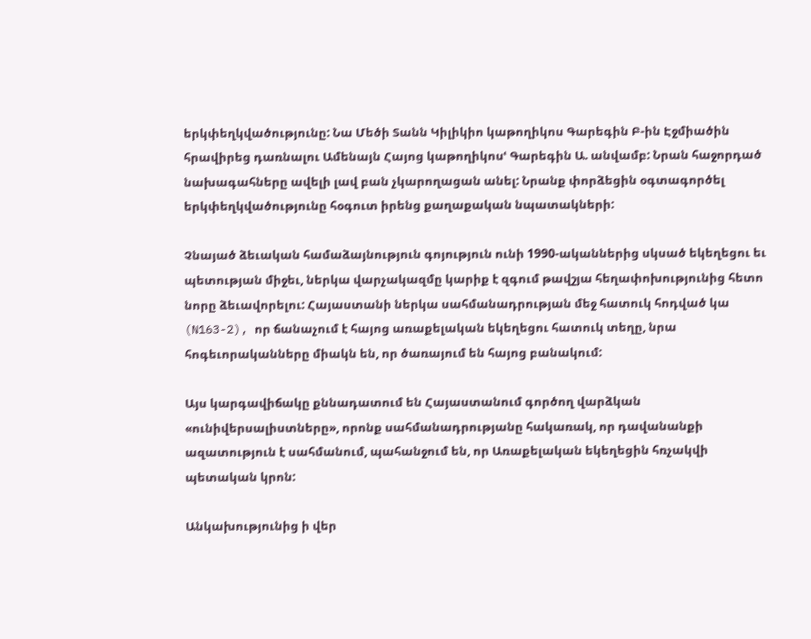երկփեղկվածությունը: Նա Մեծի Տանն Կիլիկիո կաթողիկոս Գարեգին Բ-ին Էջմիածին հրավիրեց դառնալու Ամենայն Հայոց կաթողիկոսՙ Գարեգին Ա. անվամբ: Նրան հաջորդած նախագահները ավելի լավ բան չկարողացան անել: Նրանք փորձեցին օգտագործել երկփեղկվածությունը հօգուտ իրենց քաղաքական նպատակների:

Չնայած ձեւական համաձայնություն գոյություն ունի 1990-ականներից սկսած եկեղեցու եւ պետության միջեւ, ներկա վարչակազմը կարիք է զգում թավշյա հեղափոխությունից հետո նորը ձեւավորելու: Հայաստանի ներկա սահմանադրության մեջ հատուկ հոդված կա (N163-2), որ ճանաչում է հայոց առաքելական եկեղեցու հատուկ տեղը, նրա հոգեւորականները միակն են, որ ծառայում են հայոց բանակում:

Այս կարգավիճակը քննադատում են Հայաստանում գործող վարձկան «ունիվերսալիստները», որոնք սահմանադրությանը հակառակ, որ դավանանքի ազատություն է սահմանում, պահանջում են, որ Առաքելական եկեղեցին հռչակվի պետական կրոն:

Անկախությունից ի վեր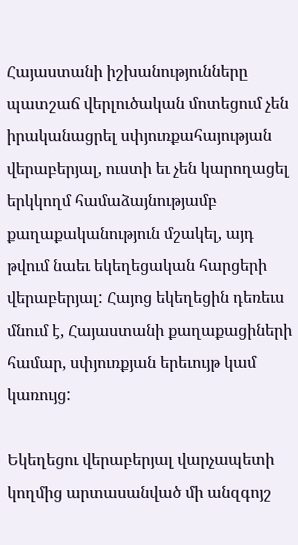Հայաստանի իշխանությունները պատշաճ վերլուծական մոտեցում չեն իրականացրել սփյուռքահայության վերաբերյալ, ուստի եւ չեն կարողացել երկկողմ համաձայնությամբ քաղաքականություն մշակել, այդ թվում նաեւ եկեղեցական հարցերի վերաբերյալ: Հայոց եկեղեցին դեռեւս մնում է, Հայաստանի քաղաքացիների համար, սփյուռքյան երեւույթ կամ կառույց:

Եկեղեցու վերաբերյալ վարչապետի կողմից արտասանված մի անզգոյշ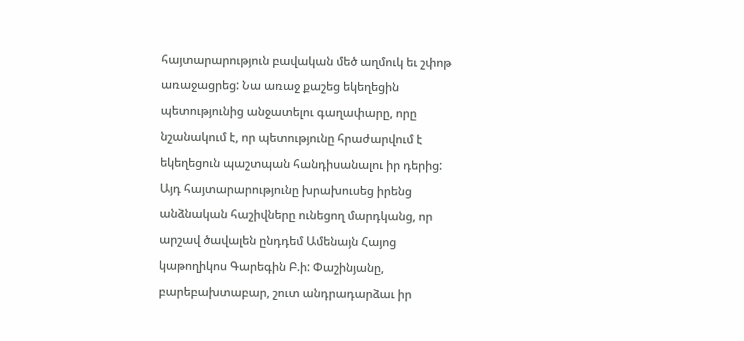հայտարարություն բավական մեծ աղմուկ եւ շփոթ առաջացրեց: Նա առաջ քաշեց եկեղեցին պետությունից անջատելու գաղափարը, որը նշանակում է, որ պետությունը հրաժարվում է եկեղեցուն պաշտպան հանդիսանալու իր դերից: Այդ հայտարարությունը խրախուսեց իրենց անձնական հաշիվները ունեցող մարդկանց, որ արշավ ծավալեն ընդդեմ Ամենայն Հայոց կաթողիկոս Գարեգին Բ.ի: Փաշինյանը, բարեբախտաբար, շուտ անդրադարձաւ իր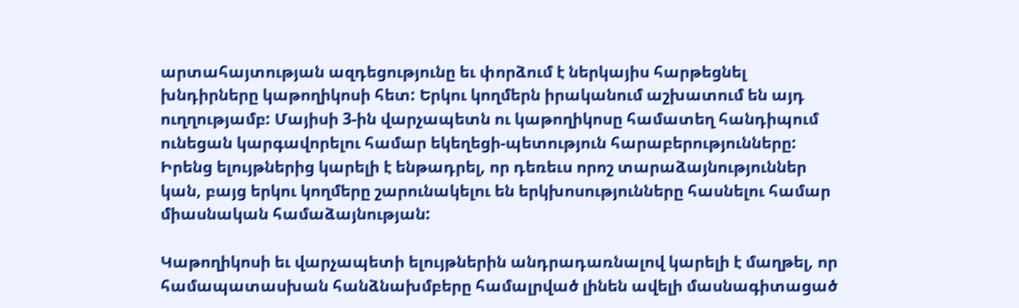արտահայտության ազդեցությունը եւ փորձում է ներկայիս հարթեցնել խնդիրները կաթողիկոսի հետ: Երկու կողմերն իրականում աշխատում են այդ ուղղությամբ: Մայիսի 3-ին վարչապետն ու կաթողիկոսը համատեղ հանդիպում ունեցան կարգավորելու համար եկեղեցի-պետություն հարաբերությունները: Իրենց ելույթներից կարելի է ենթադրել, որ դեռեւս որոշ տարաձայնություններ կան, բայց երկու կողմերը շարունակելու են երկխոսությունները հասնելու համար միասնական համաձայնության:

Կաթողիկոսի եւ վարչապետի ելույթներին անդրադառնալով կարելի է մաղթել, որ համապատասխան հանձնախմբերը համալրված լինեն ավելի մասնագիտացած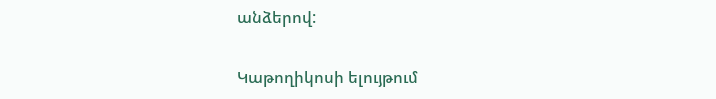անձերով:

Կաթողիկոսի ելույթում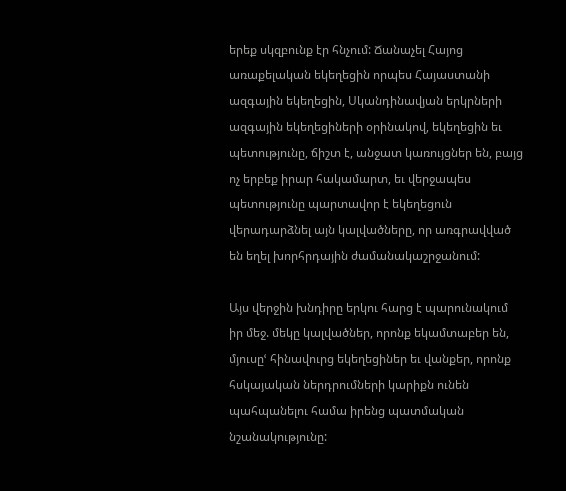երեք սկզբունք էր հնչում: Ճանաչել Հայոց առաքելական եկեղեցին որպես Հայաստանի ազգային եկեղեցին, Սկանդինավյան երկրների ազգային եկեղեցիների օրինակով, եկեղեցին եւ պետությունը, ճիշտ է, անջատ կառույցներ են, բայց ոչ երբեք իրար հակամարտ, եւ վերջապես պետությունը պարտավոր է եկեղեցուն վերադարձնել այն կալվածները, որ առգրավված են եղել խորհրդային ժամանակաշրջանում:

Այս վերջին խնդիրը երկու հարց է պարունակում իր մեջ. մեկը կալվածներ, որոնք եկամտաբեր են, մյուսըՙ հինավուրց եկեղեցիներ եւ վանքեր, որոնք հսկայական ներդրումների կարիքն ունեն պահպանելու համա իրենց պատմական նշանակությունը: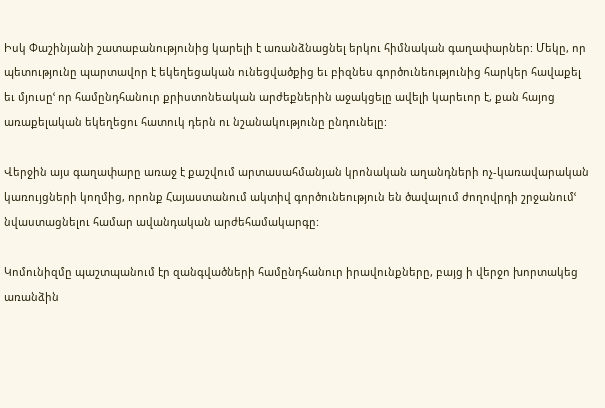Իսկ Փաշինյանի շատաբանությունից կարելի է առանձնացնել երկու հիմնական գաղափարներ: Մեկը, որ պետությունը պարտավոր է եկեղեցական ունեցվածքից եւ բիզնես գործունեությունից հարկեր հավաքել եւ մյուսըՙ որ համընդհանուր քրիստոնեական արժեքներին աջակցելը ավելի կարեւոր է, քան հայոց առաքելական եկեղեցու հատուկ դերն ու նշանակությունը ընդունելը:

Վերջին այս գաղափարը առաջ է քաշվում արտասահմանյան կրոնական աղանդների ոչ-կառավարական կառույցների կողմից, որոնք Հայաստանում ակտիվ գործունեություն են ծավալում ժողովրդի շրջանումՙ նվաստացնելու համար ավանդական արժեհամակարգը:

Կոմունիզմը պաշտպանում էր զանգվածների համընդհանուր իրավունքները, բայց ի վերջո խորտակեց առանձին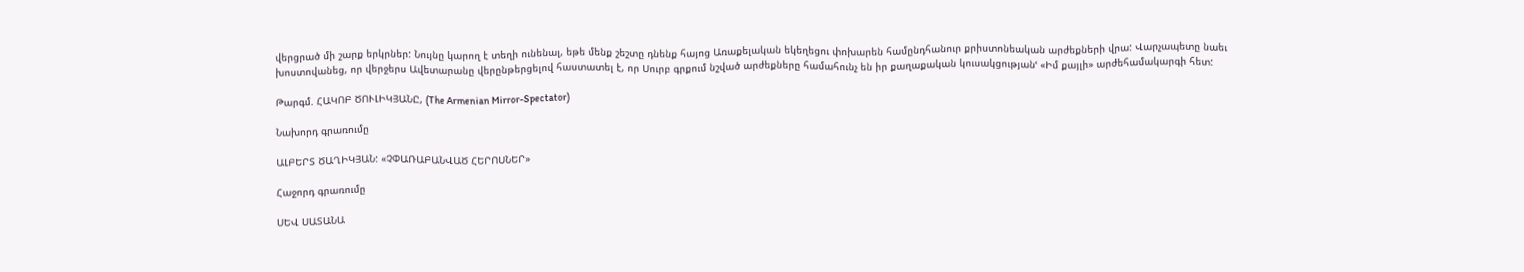վերցրած մի շարք երկրներ: Նույնը կարող է տեղի ունենալ, եթե մենք շեշտը դնենք հայոց Առաքելական եկեղեցու փոխարեն համընդհանուր քրիստոնեական արժեքների վրա: Վարչապետը նաեւ խոստովանեց, որ վերջերս Ավետարանը վերընթերցելով հաստատել է, որ Սուրբ գրքում նշված արժեքները համահունչ են իր քաղաքական կուսակցությանՙ «Իմ քայլի» արժեհամակարգի հետ:

Թարգմ. ՀԱԿՈԲ ԾՈՒԼԻԿՅԱՆԸ, (The Armenian Mirror-Spectator)

Նախորդ գրառումը

ԱԼԲԵՐՏ ԾԱՂԻԿՅԱՆ: «ՉՓԱՌԱԲԱՆՎԱԾ ՀԵՐՈՍՆԵՐ»

Հաջորդ գրառումը

ՍԵՎ ՍԱՏԱՆԱ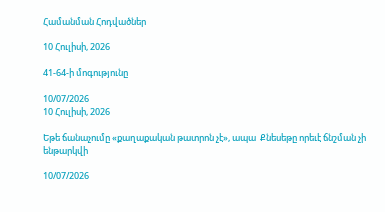Համանման Հոդվածներ

10 Հուլիսի, 2026

41-64-ի մոգությունը

10/07/2026
10 Հուլիսի, 2026

Եթե ճանաչումը «քաղաքական թատրոն չէ», ապա  Քնեսեթը որեւէ ճնշման չի ենթարկվի

10/07/2026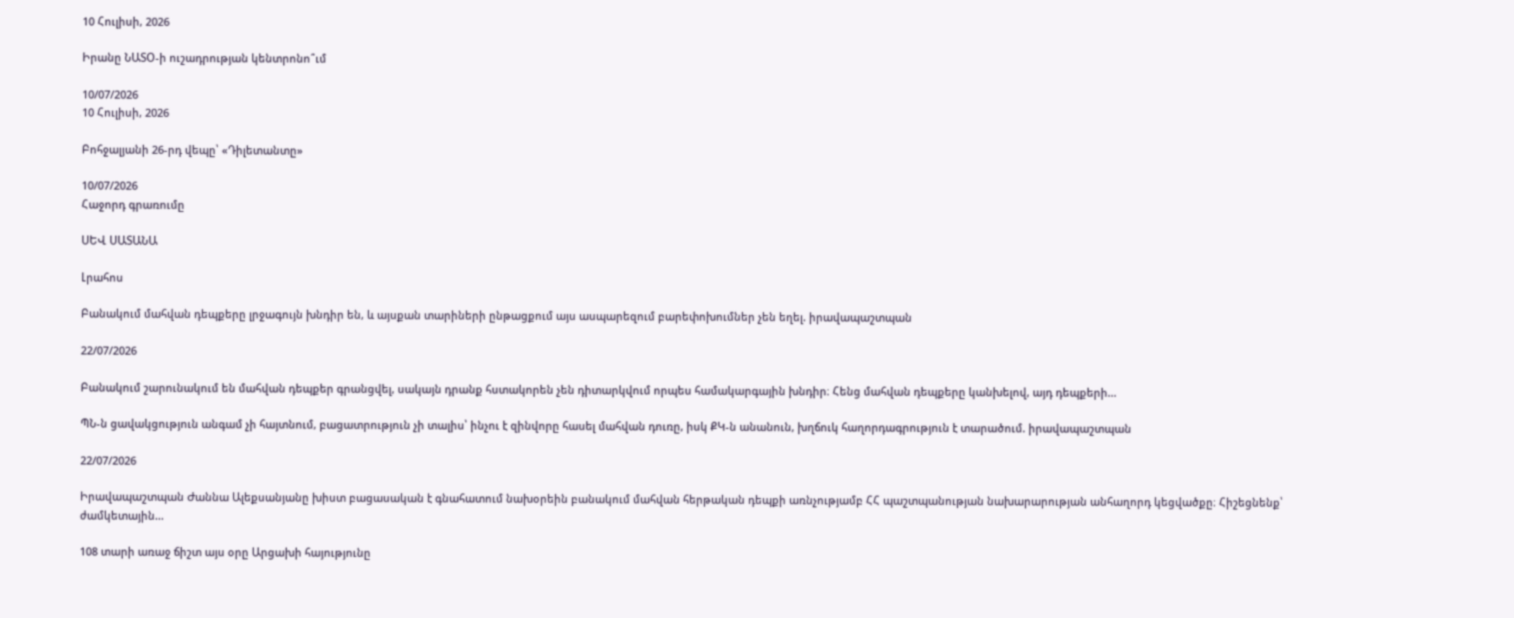10 Հուլիսի, 2026

Իրանը ՆԱՏՕ-ի ուշադրության կենտրոնո՞ւմ

10/07/2026
10 Հուլիսի, 2026

Բոհջալյանի 26-րդ վեպը՝ «Դիլետանտը»

10/07/2026
Հաջորդ գրառումը

ՍԵՎ ՍԱՏԱՆԱ

Լրահոս

Բանակում մահվան դեպքերը լրջագույն խնդիր են, և այսքան տարիների ընթացքում այս ասպարեզում բարեփոխումներ չեն եղել. իրավապաշտպան

22/07/2026

Բանակում շարունակում են մահվան դեպքեր գրանցվել, սակայն դրանք հստակորեն չեն դիտարկվում որպես համակարգային խնդիր։ Հենց մահվան դեպքերը կանխելով, այդ դեպքերի...

ՊՆ-ն ցավակցություն անգամ չի հայտնում, բացատրություն չի տալիս՝ ինչու է զինվորը հասել մահվան դուռը, իսկ ՔԿ-ն անանուն, խղճուկ հաղորդագրություն է տարածում. իրավապաշտպան

22/07/2026

Իրավապաշտպան Ժաննա Ալեքսանյանը խիստ բացասական է գնահատում նախօրեին բանակում մահվան հերթական դեպքի առնչությամբ ՀՀ պաշտպանության նախարարության անհաղորդ կեցվածքը։ Հիշեցնենք՝ ժամկետային...

108 տարի առաջ ճիշտ այս օրը Արցախի հայությունը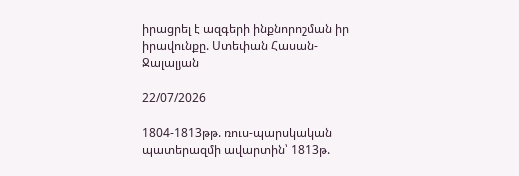իրացրել է ազգերի ինքնորոշման իր իրավունքը. Ստեփան Հասան-Ջալալյան

22/07/2026

1804-1813թթ. ռուս-պարսկական պատերազմի ավարտին՝ 1813թ.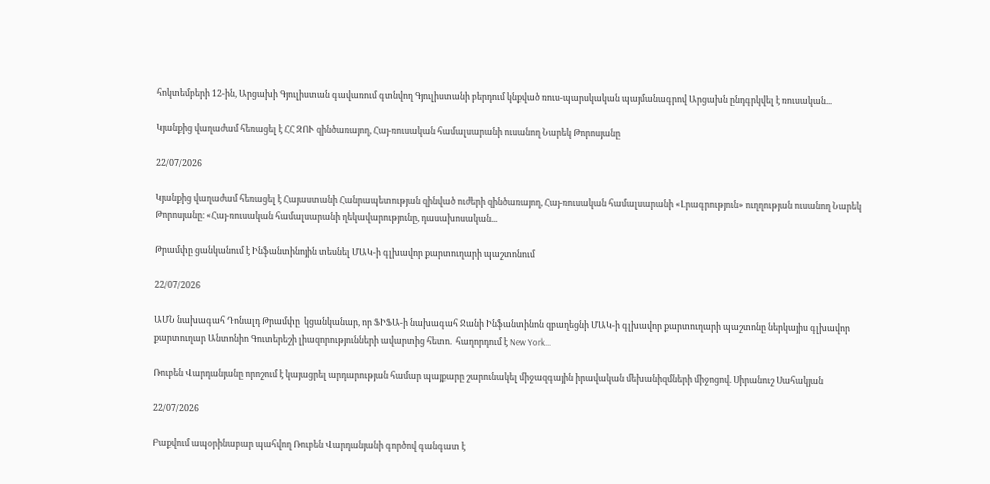հոկտեմբերի 12-ին, Արցախի Գյուլիստան գավառում գտնվող Գյուլիստանի բերդում կնքված ռուս-պարսկական պայմանագրով Արցախն ընդգրկվել է ռուսական...

Կյանքից վաղաժամ հեռացել է ՀՀ ԶՈՒ զինծառայող, Հայ-ռուսական համալսարանի ուսանող Նարեկ Թորոսյանը

22/07/2026

Կյանքից վաղաժամ հեռացել է Հայաստանի Հանրապետության զինված ուժերի զինծառայող, Հայ-ռուսական համալսարանի «Լրագրություն» ուղղության ուսանող Նարեկ Թորոսյանը։ «Հայ-ռուսական համալսարանի ղեկավարությունը, դասախոսական...

Թրամփը ցանկանում է Ինֆանտինոյին տեսնել ՄԱԿ-ի գլխավոր քարտուղարի պաշտոնում

22/07/2026

ԱՄՆ նախագահ Դոնալդ Թրամփը  կցանկանար, որ ՖԻՖԱ-ի նախագահ Ջանի Ինֆանտինոն զբաղեցնի ՄԱԿ-ի գլխավոր քարտուղարի պաշտոնը ներկայիս գլխավոր քարտուղար Անտոնիո Գուտերեշի լիազորությունների ավարտից հետո.  հաղորդում է New York...

Ռուբեն Վարդանյանը որոշում է կայացրել արդարության համար պայքարը շարունակել միջազգային իրավական մեխանիզմների միջոցով. Սիրանուշ Սահակյան

22/07/2026

Բաքվում ապօրինաբար պահվող Ռուբեն Վարդանյանի գործով գանգատ է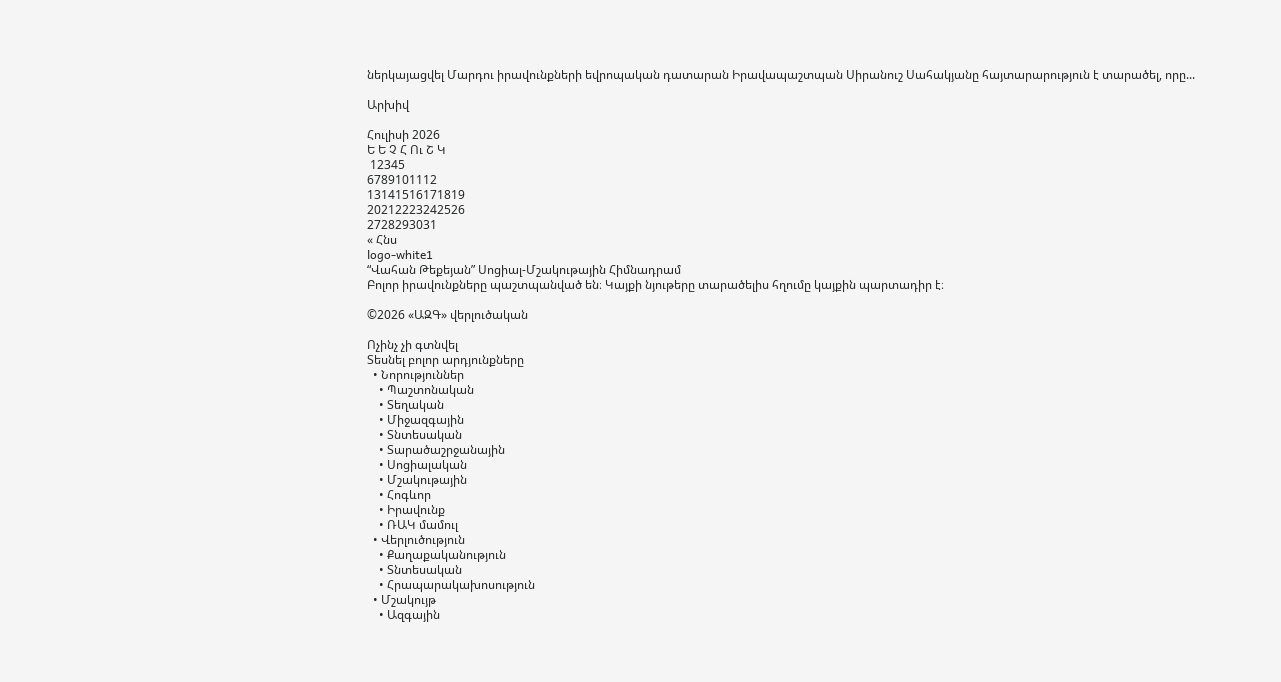ներկայացվել Մարդու իրավունքների եվրոպական դատարան Իրավապաշտպան Սիրանուշ Սահակյանը հայտարարություն է տարածել, որը...

Արխիվ

Հուլիսի 2026
Ե Ե Չ Հ Ու Շ Կ
 12345
6789101112
13141516171819
20212223242526
2728293031
« Հնս
logo-white1
“Վահան Թեքեյան” Սոցիալ-Մշակութային Հիմնադրամ
Բոլոր իրավունքները պաշտպանված են։ Կայքի նյութերը տարածելիս հղումը կայքին պարտադիր է։

©2026 «ԱԶԳ» վերլուծական

Ոչինչ չի գտնվել
Տեսնել բոլոր արդյունքները
  • Նորություններ
    • Պաշտոնական
    • Տեղական
    • Միջազգային
    • Տնտեսական
    • Տարածաշրջանային
    • Սոցիալական
    • Մշակութային
    • Հոգևոր
    • Իրավունք
    • ՌԱԿ մամուլ
  • Վերլուծություն
    • Քաղաքականություն
    • Տնտեսական
    • Հրապարակախոսություն
  • Մշակույթ
    • Ազգային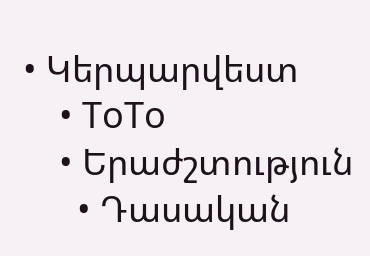• Կերպարվեստ
    • ToTo
    • Երաժշտություն
      • Դասական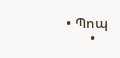• Պոպ
      •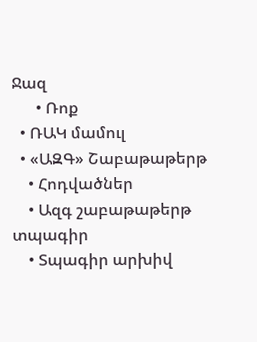Ջազ
      • Ռոք
  • ՌԱԿ մամուլ
  • «ԱԶԳ» Շաբաթաթերթ
    • Հոդվածներ
    • Ազգ շաբաթաթերթ տպագիր
    • Տպագիր արխիվ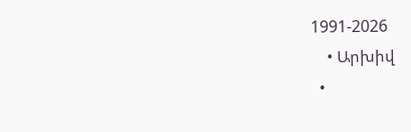1991-2026
    • Արխիվ
  •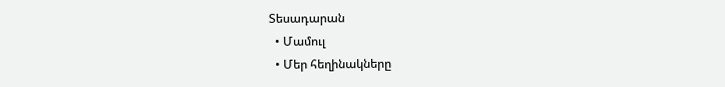Տեսադարան
  • Մամուլ
  • Մեր հեղինակները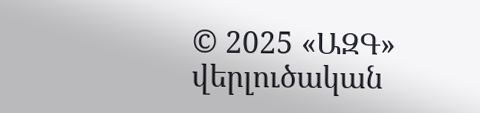© 2025 «ԱԶԳ» վերլուծական